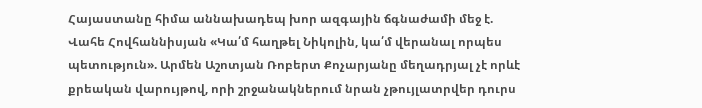Հայաստանը հիմա աննախադեպ խոր ազգային ճգնաժամի մեջ է. Վահե Հովհաննիսյան «Կա՛մ հաղթել Նիկոլին, կա՛մ վերանալ որպես պետություն». Արմեն Աշոտյան Ռոբերտ Քոչարյանը մեղադրյալ չէ որևէ քրեական վարույթով, որի շրջանակներում նրան չթույլատրվեր դուրս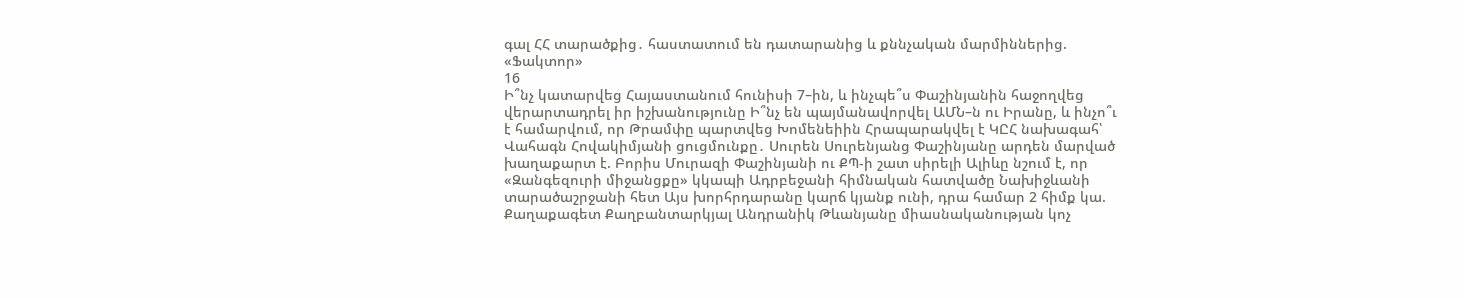գալ ՀՀ տարածքից․ հաստատում են դատարանից և քննչական մարմիններից. «Ֆակտոր»
16
Ի՞նչ կատարվեց Հայաստանում հունիսի 7–ին, և ինչպե՞ս Փաշինյանին հաջողվեց վերարտադրել իր իշխանությունը Ի՞նչ են պայմանավորվել ԱՄՆ–ն ու Իրանը, և ինչո՞ւ է համարվում, որ Թրամփը պարտվեց Խոմենեիին Հրապարակվել է ԿԸՀ նախագահ՝ Վահագն Հովակիմյանի ցուցմունքը․ Սուրեն Սուրենյանց Փաշինյանը արդեն մարված խաղաքարտ է. Բորիս Մուրազի Փաշինյանի ու ՔՊ-ի շատ սիրելի Ալիևը նշում է, որ «Զանգեզուրի միջանցքը» կկապի Ադրբեջանի հիմնական հատվածը Նախիջևանի տարածաշրջանի հետ Այս խորհրդարանը կարճ կյանք ունի, դրա համար 2 հիմք կա. Քաղաքագետ Քաղբանտարկյալ Անդրանիկ Թևանյանը միասնականության կոչ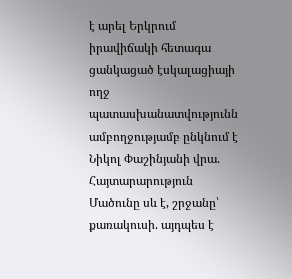է արել Երկրում իրավիճակի հետագա ցանկացած էսկալացիայի ողջ պատասխանատվությունն ամբողջությամբ ընկնում է Նիկոլ Փաշինյանի վրա. Հայտարարություն Մածունը սև է, շրջանը՝ քառակուսի. այդպես է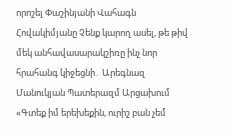որոշել Փաշինյանի Վահագն Հովակիմյանը Չենք կարող ասել, թե թիվ մեկ անհավասարակշիռը ինչ նոր հրահանգ կիջեցնի․ Արեգնազ Մանուկյան Պատերազմ Արցախում
«Գտեք իմ երեխեքին, ուրիշ բան չեմ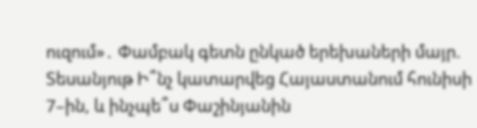ուզում»․ Փամբակ գետն ընկած երեխաների մայր. Տեսանյութ Ի՞նչ կատարվեց Հայաստանում հունիսի 7–ին, և ինչպե՞ս Փաշինյանին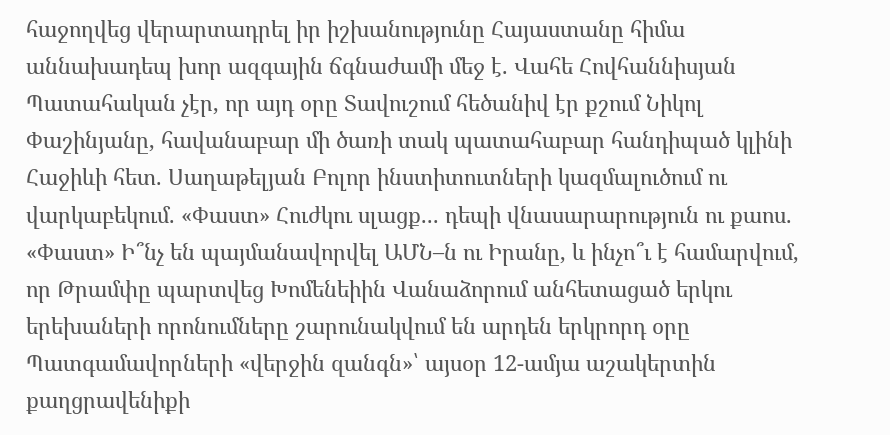հաջողվեց վերարտադրել իր իշխանությունը Հայաստանը հիմա աննախադեպ խոր ազգային ճգնաժամի մեջ է. Վահե Հովհաննիսյան Պատահական չէր, որ այդ օրը Տավուշում հեծանիվ էր քշում Նիկոլ Փաշինյանը, հավանաբար մի ծառի տակ պատահաբար հանդիպած կլինի Հաջիևի հետ. Սաղաթելյան Բոլոր ինստիտուտների կազմալուծում ու վարկաբեկում. «Փաստ» Հուժկու սլացք... դեպի վնասարարություն ու քաոս. «Փաստ» Ի՞նչ են պայմանավորվել ԱՄՆ–ն ու Իրանը, և ինչո՞ւ է համարվում, որ Թրամփը պարտվեց Խոմենեիին Վանաձորում անհետացած երկու երեխաների որոնումները շարունակվում են արդեն երկրորդ օրը Պատգամավորների «վերջին զանգն»՝ այսօր 12-ամյա աշակերտին քաղցրավենիքի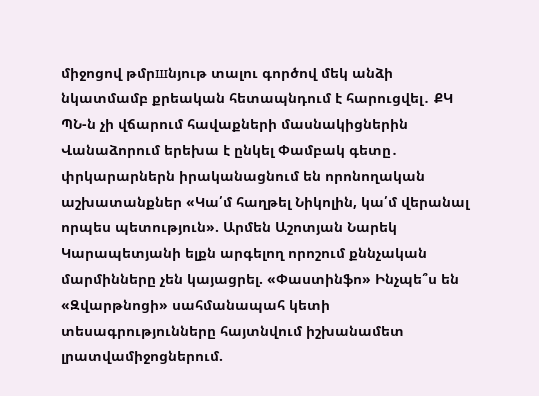միջոցով թմրшնյութ տալու գործով մեկ անձի նկատմամբ քրեական հետապնդում է հարուցվել․ ՔԿ ՊՆ-ն չի վճարում հավաքների մասնակիցներին Վանաձորում երեխա է ընկել Փամբակ գետը․ փրկարարներն իրականացնում են որոնողական աշխատանքներ «Կա՛մ հաղթել Նիկոլին, կա՛մ վերանալ որպես պետություն». Արմեն Աշոտյան Նարեկ Կարապետյանի ելքն արգելող որոշում քննչական մարմինները չեն կայացրել. «Փաստինֆո» Ինչպե՞ս են «Զվարթնոցի» սահմանապահ կետի տեսագրությունները հայտնվում իշխանամետ լրատվամիջոցներում.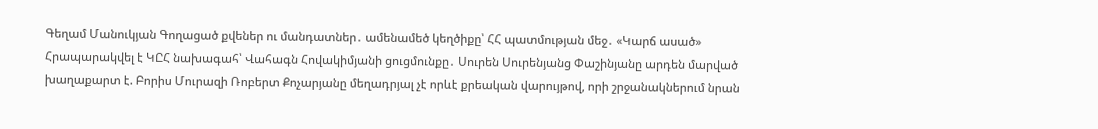Գեղամ Մանուկյան Գողացած քվեներ ու մանդատներ․ ամենամեծ կեղծիքը՝ ՀՀ պատմության մեջ․ «Կարճ ասած» Հրապարակվել է ԿԸՀ նախագահ՝ Վահագն Հովակիմյանի ցուցմունքը․ Սուրեն Սուրենյանց Փաշինյանը արդեն մարված խաղաքարտ է. Բորիս Մուրազի Ռոբերտ Քոչարյանը մեղադրյալ չէ որևէ քրեական վարույթով, որի շրջանակներում նրան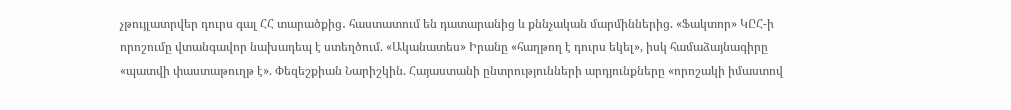չթույլատրվեր դուրս գալ ՀՀ տարածքից․ հաստատում են դատարանից և քննչական մարմիններից. «Ֆակտոր» ԿԸՀ-ի որոշումը վտանգավոր նախադեպ է ստեղծում. «Ականատես» Իրանը «հաղթող է դուրս եկել», իսկ համաձայնագիրը «պատվի փաստաթուղթ է». Փեզեշքիան Նարիշկին. Հայաստանի ընտրությունների արդյունքները «որոշակի իմաստով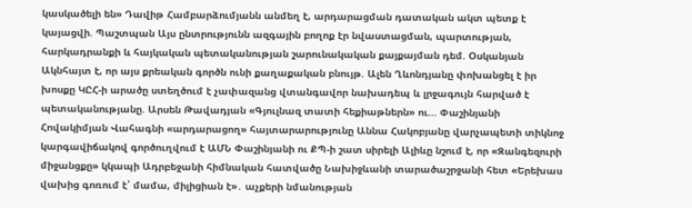կասկածելի են» Դավիթ Համբարձումյանն անմեղ է, արդարացման դատական ակտ պետք է կայացվի. Պաշտպան Այս ընտրությունն ազգային բողոք էր նվաստացման, պարտության, հարկադրանքի և հայկական պետականության շարունակական քայքայման դեմ. Օսկանյան Ակնհայտ է, որ այս քրեական գործն ունի քաղաքական բնույթ. Ալեն Ղևոնդյանը փոխանցել է իր խոսքը ԿԸՀ-ի արածը ստեղծում է չափազանց վտանգավոր նախադեպ և լրջագույն հարված է պետականությանը. Արսեն Թավադյան «Գյուլնազ տատի հեքիաթներն» ու... Փաշինյանի Հովակիմյան Վահագնի «արդարացող» հայտարարությունը Աննա Հակոբյանը վարչապետի տիկնոջ կարգավիճակով գործուղվում է ԱՄՆ Փաշինյանի ու ՔՊ-ի շատ սիրելի Ալիևը նշում է, որ «Զանգեզուրի միջանցքը» կկապի Ադրբեջանի հիմնական հատվածը Նախիջևանի տարածաշրջանի հետ «Երեխաս վախից գոռում է՝ մամա, միլիցիան է»․ աչքերի նմանության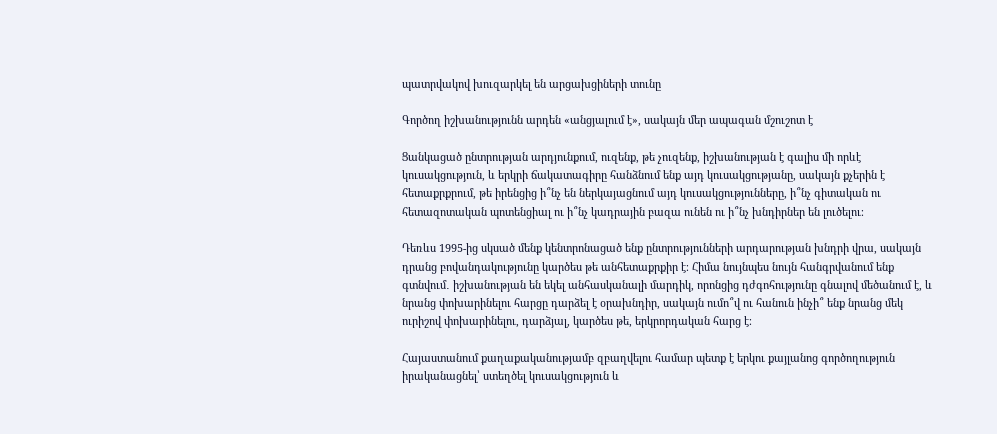պատրվակով խուզարկել են արցախցիների տունը

Գործող իշխանությունն արդեն «անցյալում է», սակայն մեր ապագան մշուշոտ է

Ցանկացած ընտրության արդյունքում, ուզենք, թե չուզենք, իշխանության է գալիս մի որևէ կուսակցություն, և երկրի ճակատագիրը հանձնում ենք այդ կուսակցությանը, սակայն քչերին է հետաքրքրում, թե իրենցից ի՞նչ են ներկայացնում այդ կուսակցությունները, ի՞նչ գիտական ու հետազոտական պոտենցիալ ու ի՞նչ կադրային բազա ունեն ու ի՞նչ խնդիրներ են լուծելու։

Դեռևս 1995-ից սկսած մենք կենտրոնացած ենք ընտրությունների արդարության խնդրի վրա, սակայն դրանց բովանդակությունը կարծես թե անհետաքրքիր է։ Հիմա նույնպես նույն հանգրվանում ենք գտնվում․ իշխանության են եկել անհասկանալի մարդիկ, որոնցից դժգոհությունը գնալով մեծանում է, և նրանց փոխարինելու հարցը դարձել է օրախնդիր, սակայն ումո՞վ ու հանուն ինչի՞ ենք նրանց մեկ ուրիշով փոխարինելու, դարձյալ, կարծես թե, երկրորդական հարց է։

Հայաստանում քաղաքականությամբ զբաղվելու համար պետք է երկու քայլանոց գործողություն իրականացնել՝ ստեղծել կուսակցություն և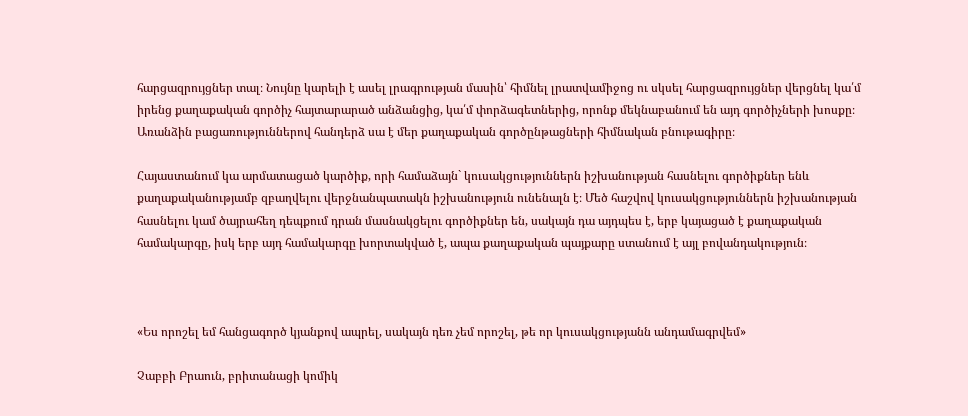հարցազրույցներ տալ։ Նույնը կարելի է ասել լրագրության մասին՝ հիմնել լրատվամիջոց ու սկսել հարցազրույցներ վերցնել կա՛մ իրենց քաղաքական գործիչ հայտարարած անձանցից, կա՛մ փորձագետներից, որոնք մեկնաբանում են այդ գործիչների խոսքը։ Առանձին բացառություններով հանդերձ սա է մեր քաղաքական գործընթացների հիմնական բնութագիրը։

Հայաստանում կա արմատացած կարծիք, որի համաձայն` կուսակցություններն իշխանության հասնելու գործիքներ ենև քաղաքականությամբ զբաղվելու վերջնանպատակն իշխանություն ունենալն է։ Մեծ հաշվով կուսակցություններն իշխանության հասնելու կամ ծայրահեղ դեպքում դրան մասնակցելու գործիքներ են, սակայն դա այդպես է, երբ կայացած է քաղաքական համակարգը, իսկ երբ այդ համակարգը խորտակված է, ապա քաղաքական պայքարը ստանում է այլ բովանդակություն։



«Ես որոշել եմ հանցագործ կյանքով ապրել, սակայն դեռ չեմ որոշել, թե որ կուսակցությանն անդամագրվեմ»

Չաբբի Բրաուն, բրիտանացի կոմիկ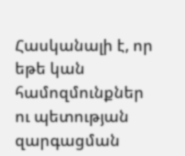Հասկանալի է, որ եթե կան համոզմունքներ ու պետության զարգացման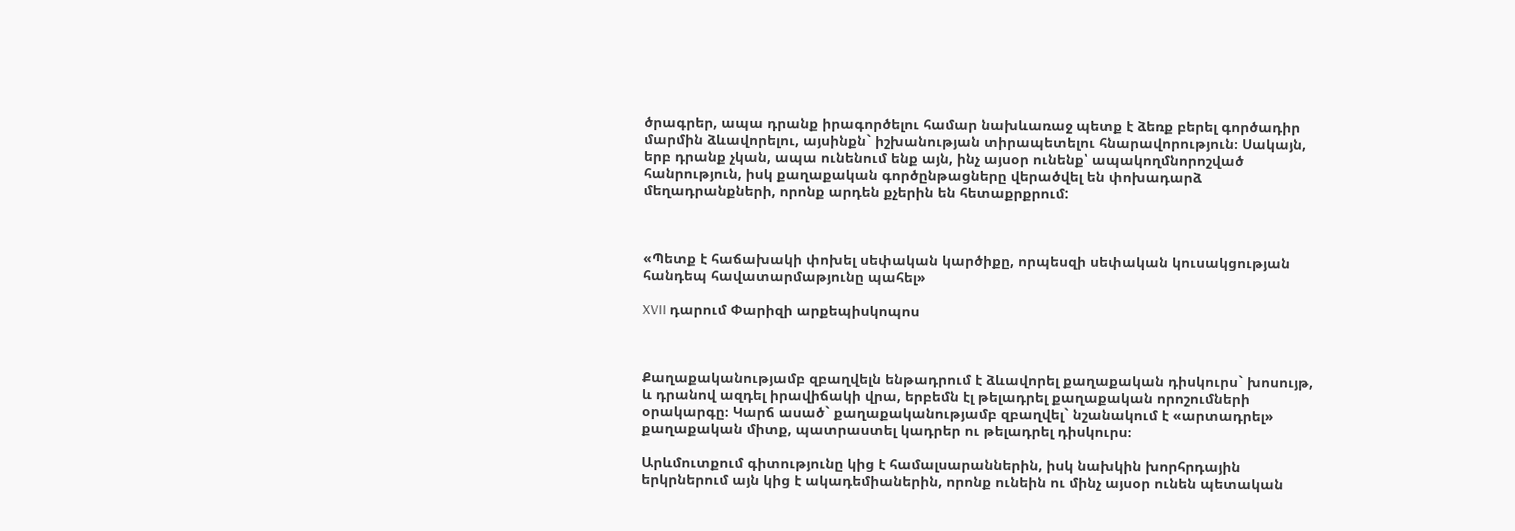ծրագրեր, ապա դրանք իրագործելու համար նախևառաջ պետք է ձեռք բերել գործադիր մարմին ձևավորելու, այսինքն` իշխանության տիրապետելու հնարավորություն։ Սակայն, երբ դրանք չկան, ապա ունենում ենք այն, ինչ այսօր ունենք՝ ապակողմնորոշված հանրություն, իսկ քաղաքական գործընթացները վերածվել են փոխադարձ մեղադրանքների, որոնք արդեն քչերին են հետաքրքրում:



«Պետք է հաճախակի փոխել սեփական կարծիքը, որպեսզի սեփական կուսակցության հանդեպ հավատարմաթյունը պահել»

XVII դարում Փարիզի արքեպիսկոպոս



Քաղաքականությամբ զբաղվելն ենթադրում է ձևավորել քաղաքական դիսկուրս` խոսույթ, և դրանով ազդել իրավիճակի վրա, երբեմն էլ թելադրել քաղաքական որոշումների օրակարգը։ Կարճ ասած` քաղաքականությամբ զբաղվել` նշանակում է «արտադրել» քաղաքական միտք, պատրաստել կադրեր ու թելադրել դիսկուրս։

Արևմուտքում գիտությունը կից է համալսարաններին, իսկ նախկին խորհրդային երկրներում այն կից է ակադեմիաներին, որոնք ունեին ու մինչ այսօր ունեն պետական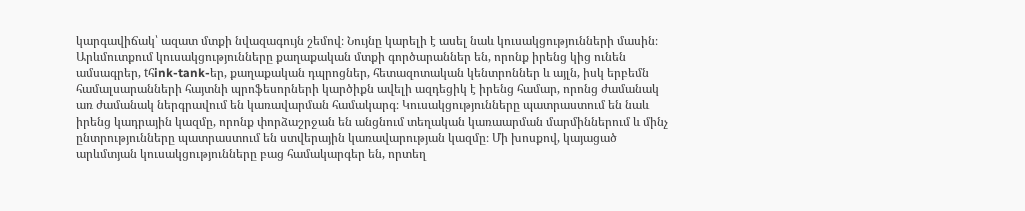կարգավիճակ՝ ազատ մտքի նվազագույն շեմով։ Նույնը կարելի է ասել նաև կուսակցությունների մասին։ Արևմուտքում կուսակցությունները քաղաքական մտքի գործարաններ են, որոնք իրենց կից ունեն ամսագրեր, tհink-tank-եր, քաղաքական դպրոցներ, հետազոտական կենտրոններ և այլն, իսկ երբեմն համալսարանների հայտնի պրոֆեսորների կարծիքն ավելի ազդեցիկ է իրենց համար, որոնց ժամանակ առ ժամանակ ներգրավում են կառավարման համակարգ։ Կուսակցությունները պատրաստում են նաև իրենց կադրային կազմը, որոնք փորձաշրջան են անցնում տեղական կառաարման մարմիններում և մինչ ընտրությունները պատրաստում են ստվերային կառավարության կազմը։ Մի խոսքով, կայացած արևմտյան կուսակցությունները բաց համակարգեր են, որտեղ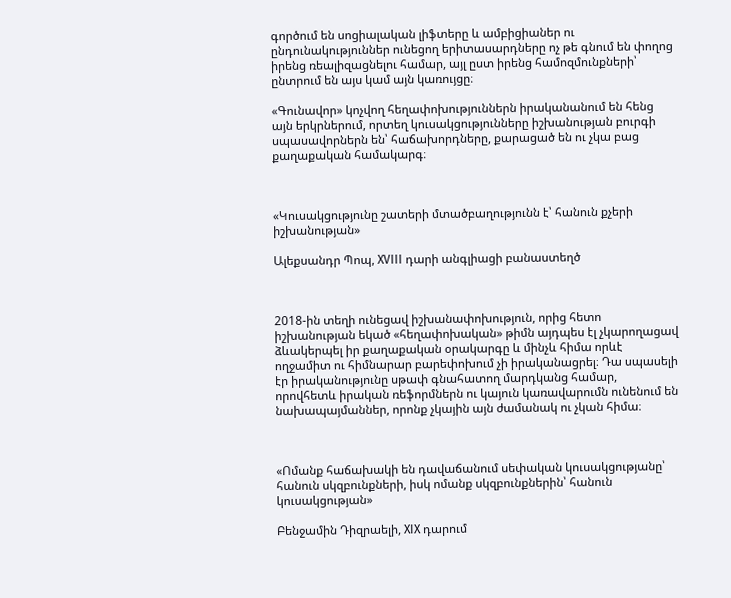գործում են սոցիալական լիֆտերը և ամբիցիաներ ու ընդունակություններ ունեցող երիտասարդները ոչ թե գնում են փողոց իրենց ռեալիզացնելու համար, այլ ըստ իրենց համոզմունքների՝ ընտրում են այս կամ այն կառույցը։

«Գունավոր» կոչվող հեղափոխություններն իրականանում են հենց այն երկրներում, որտեղ կուսակցությունները իշխանության բուրգի սպասավորներն են՝ հաճախորդները, քարացած են ու չկա բաց քաղաքական համակարգ։



«Կուսակցությունը շատերի մտածբաղությունն է՝ հանուն քչերի իշխանության»

Ալեքսանդր Պոպ, XVIII դարի անգլիացի բանաստեղծ



2018-ին տեղի ունեցավ իշխանափոխություն, որից հետո իշխանության եկած «հեղափոխական» թիմն այդպես էլ չկարողացավ ձևակերպել իր քաղաքական օրակարգը և մինչև հիմա որևէ ողջամիտ ու հիմնարար բարեփոխում չի իրականացրել։ Դա սպասելի էր իրականությունը սթափ գնահատող մարդկանց համար, որովհետև իրական ռեֆորմներն ու կայուն կառավարումն ունենում են նախապայմաններ, որոնք չկային այն ժամանակ ու չկան հիմա։



«Ոմանք հաճախակի են դավաճանում սեփական կուսակցությանը՝ հանուն սկզբունքների, իսկ ոմանք սկզբունքներին՝ հանուն կուսակցության»

Բենջամին Դիզրաելի, XIX դարում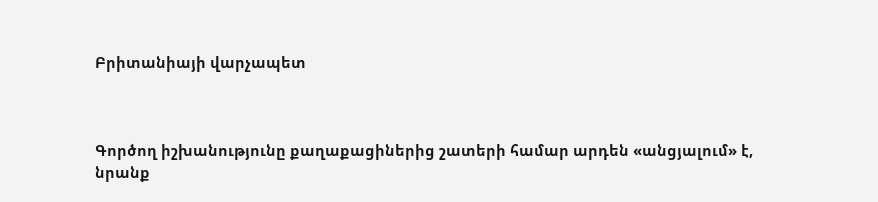Բրիտանիայի վարչապետ



Գործող իշխանությունը քաղաքացիներից շատերի համար արդեն «անցյալում» է, նրանք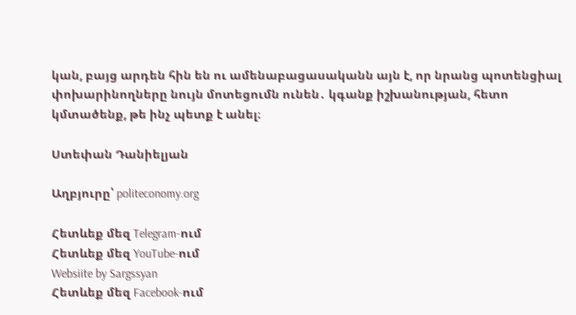կան, բայց արդեն հին են ու ամենաբացասականն այն է, որ նրանց պոտենցիալ փոխարինողները նույն մոտեցումն ունեն․ կգանք իշխանության, հետո կմտածենք, թե ինչ պետք է անել։

Ստեփան Դանիելյան

Աղբյուրը՝ politeconomy.org

Հետևեք մեզ Telegram-ում
Հետևեք մեզ YouTube-ում
Websiite by Sargssyan
Հետևեք մեզ Facebook-ում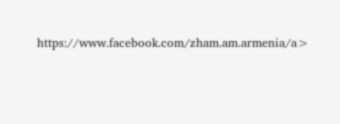https://www.facebook.com/zham.am.armenia/a>